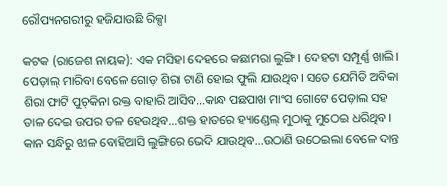ରୌପ୍ୟନଗରୀରୁ ହଜିଯାଉଛି ରିକ୍ସା

କଟକ (ରାଜେଶ ନାୟକ): ଏକ ମସିହା ଦେହରେ କଛାମରା ଲୁଙ୍ଗି। ଦେହଟା ସମ୍ପୂର୍ଣ୍ଣ ଖାଲି। ପେଡ଼ାଲ୍‌‌ ମାରିବା ବେଳେ ଗୋଡ଼ ଶିରା ଟାଣି ହୋଇ ଫୁଲି ଯାଉଥିବ। ସତେ ଯେମିତି ଅବିକା ଶିରା ଫାଟି ପୁଚ୍‌‌କିନା ରକ୍ତ ବାହାରି ଆସିବ…କାନ୍ଧ ପଛପାଖ ମାଂସ ଗୋଟେ ପେଡ଼ାଲ ସହ ତାଳ ଦେଇ ଉପର ତଳ ହେଉଥିବ…ଶକ୍ତ ହାତରେ ହ୍ୟାଣ୍ଡେଲ୍‌‌ ମୁଠାକୁ ମୁଠେଇ ଧରିଥିବ। କାନ ସନ୍ଧିରୁ ଝାଳ ବୋହିଆସି ଲୁଙ୍ଗିରେ ଭେଦି ଯାଉଥିବ…ଉଠାଣି ଉଠେଇଲା ବେଳେ ଦାନ୍ତ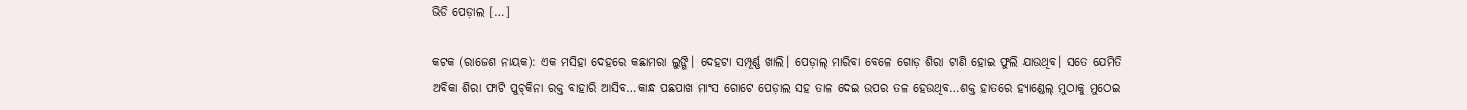ଭିଡି ପେଡ଼ାଲ […]

କଟକ (ରାଜେଶ ନାୟକ): ଏକ ମସିହା ଦେହରେ କଛାମରା ଲୁଙ୍ଗି। ଦେହଟା ସମ୍ପୂର୍ଣ୍ଣ ଖାଲି। ପେଡ଼ାଲ୍‌‌ ମାରିବା ବେଳେ ଗୋଡ଼ ଶିରା ଟାଣି ହୋଇ ଫୁଲି ଯାଉଥିବ। ସତେ ଯେମିତି ଅବିକା ଶିରା ଫାଟି ପୁଚ୍‌‌କିନା ରକ୍ତ ବାହାରି ଆସିବ…କାନ୍ଧ ପଛପାଖ ମାଂସ ଗୋଟେ ପେଡ଼ାଲ ସହ ତାଳ ଦେଇ ଉପର ତଳ ହେଉଥିବ…ଶକ୍ତ ହାତରେ ହ୍ୟାଣ୍ଡେଲ୍‌‌ ମୁଠାକୁ ମୁଠେଇ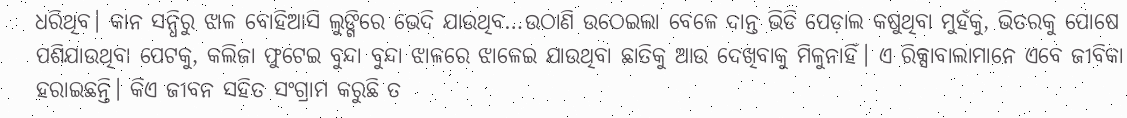ଧରିଥିବ। କାନ ସନ୍ଧିରୁ ଝାଳ ବୋହିଆସି ଲୁଙ୍ଗିରେ ଭେଦି ଯାଉଥିବ…ଉଠାଣି ଉଠେଇଲା ବେଳେ ଦାନ୍ତ ଭିଡି ପେଡ଼ାଲ କଷୁଥିବା ମୁହଁକୁ, ଭିତରକୁ ପୋଷେ ପଶିଯାଉଥିବା ପେଟକୁ, କଲିଜା ଫୁଟେଇ ବୁନ୍ଦା ବୁନ୍ଦା ଝାଳରେ ଝାଳେଇ ଯାଉଥିବା ଛାତିକୁ ଆଉ ଦେଖିବାକୁ ମିଳୁନାହିଁ। ଏ ରିକ୍ସାବାଲାମାନେ ଏବେ ଜୀବିକା ହରାଇଛନ୍ତି। କିଏ ଜୀବନ ସହିତ ସଂଗ୍ରାମ କରୁଛି ତ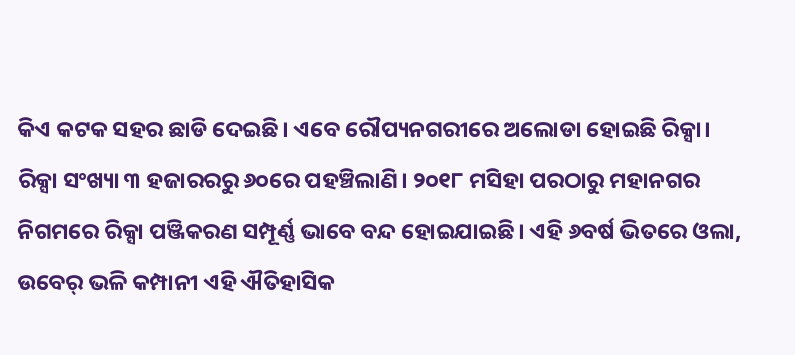କିଏ କଟକ ସହର ଛାଡି ଦେଇଛି। ଏବେ ରୌପ୍ୟନଗରୀରେ ଅଲୋଡା ହୋଇଛି ରିକ୍ସା। ରିକ୍ସା ସଂଖ୍ୟା ୩ ହଜାରରରୁ ୬୦ରେ ପହଞ୍ଚିଲାଣି। ୨୦୧୮ ମସିହା ପରଠାରୁ ମହାନଗର ନିଗମରେ ରିକ୍ସା ପଞ୍ଜିକରଣ ସମ୍ପୂର୍ଣ୍ଣ ଭାବେ ବନ୍ଦ ହୋଇଯାଇଛି। ଏହି ୬ବର୍ଷ ଭିତରେ ଓଲା, ଉବେର୍‌‌ ଭଳି କମ୍ପାନୀ ଏହି ଐତିହାସିକ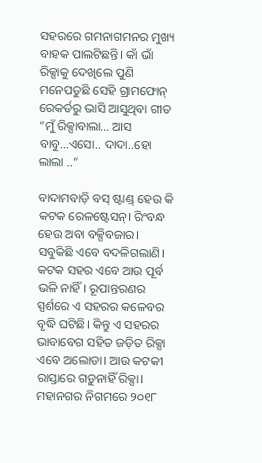ସହରରେ ଗମନାଗମନର ମୁଖ୍ୟ ବାହକ ପାଲଟିଛନ୍ତି। କାଁ ଭାଁ ରିକ୍ସାକୁ ଦେଖିଲେ ପୁଣି ମନେପଡୁଛି ସେହି ଗ୍ରାମଫୋନ୍‌‌ ରେକର୍ଡରୁ ଭାସି ଆସୁଥିବା ଗୀତ “ମୁଁ ରିକ୍ସାବାଲା… ଆସ ବାବୁ…ଏସୋ.. ଦାଦା..ହୋ ଲାଲା ..”

ବାଦାମବାଡ଼ି ବସ୍‌‌ ଷ୍ଟାଣ୍ଡ୍‌‌ ହେଉ କି କଟକ ରେଳଷ୍ଟେସନ୍‌‌। ରିଂବନ୍ଧ ହେଉ ଅବା ବକ୍ସିବଜାର। ସବୁକିଛି ଏବେ ବଦଳିଗଲାଣି। କଟକ ସହର ଏବେ ଆଉ ପୂର୍ବ ଭଳି ନାହିଁ। ରୂପାନ୍ତରଣର ସ୍ପର୍ଶରେ ଏ ସହରର କଳେବର ବୃଦ୍ଧି ଘଟିଛି। କିନ୍ତୁ ଏ ସହରର ଭାବାବେଗ ସହିତ ଜଡ଼ିତ ରିକ୍ସା ଏବେ ଅଲୋଡା। ଆଉ କଟକୀ ରାସ୍ତାରେ ଗଡ଼ୁନାହିଁ ରିକ୍ସା। ମହାନଗର ନିଗମରେ ୨୦୧୮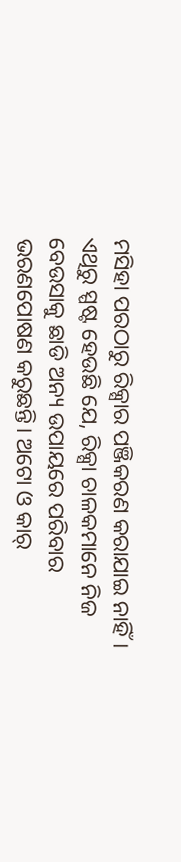ମସିହା ପରଠାରୁ ରିକ୍ସାର ପଞ୍ଜିକରଣ କରାଯାଇ ନାହିଁ। ଏଥିରୁ ସ୍ପଷ୍ଟ ହେଉଛି ଯେ, ରିକ୍ସା ଚାଳକମାନେ ନିଜ ବେଉସାକୁ ଛାଡି ଅନ୍ୟ ଉପାୟରେ ପରିବାର ଭରଣପୋଷଣ କରୁଛନ୍ତି। ଅଟୋ ଓ କାର୍‌‌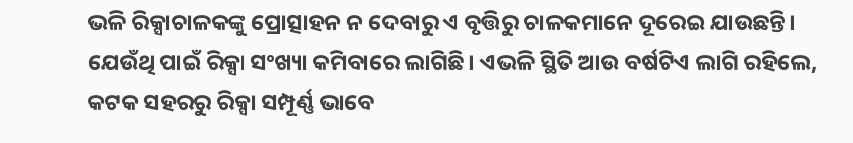ଭଳି ରିକ୍ସାଚାଳକଙ୍କୁ ପ୍ରୋତ୍ସାହନ ନ ଦେବାରୁ ଏ ବୃତ୍ତିରୁ ଚାଳକମାନେ ଦୂରେଇ ଯାଉଛନ୍ତି। ଯେଉଁଥି ପାଇଁ ରିକ୍ସା ସଂଖ୍ୟା କମିବାରେ ଲାଗିଛି। ଏଭଳି ସ୍ଥିତି ଆଉ ବର୍ଷଟିଏ ଲାଗି ରହିଲେ, କଟକ ସହରରୁ ରିକ୍ସା ସମ୍ପୂର୍ଣ୍ଣ ଭାବେ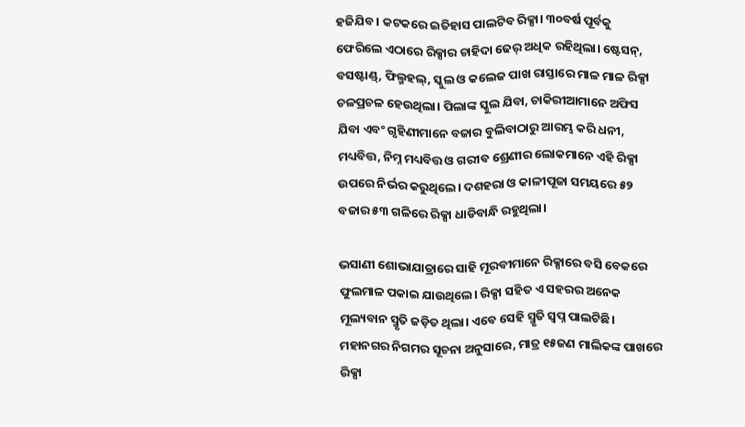ହଜିଯିବ। କଟକରେ ଇତିହାସ ପାଲଟିବ ରିକ୍ସା। ୩୦ବର୍ଷ ପୂର୍ବକୁ ଫେରିଲେ ଏଠାରେ ରିକ୍ସାର ଚାହିଦା ଢେର୍‌‌ ଅଧିକ ରହିଥିଲା। ଷ୍ଟେସନ୍‌‌, ବସଷ୍ଟାଣ୍ଡ୍‌‌, ଫିଲ୍ମହଲ୍‌‌, ସ୍କୁଲ ଓ କଲେଜ ପାଖ ରାସ୍ତାରେ ମାଳ ମାଳ ରିକ୍ସା ଚଳପ୍ରଚଳ ହେଉଥିଲା। ପିଲାଙ୍କ ସ୍କୁଲ ଯିବା, ଚାକିରୀଆମାନେ ଅଫିସ ଯିବା ଏବଂ ଗୃହିଣୀମାନେ ବଜାର ବୁଲିବାଠାରୁ ଆରମ୍ଭ କରି ଧନୀ, ମଧ୍ୟବିତ୍ତ, ନିମ୍ନ ମଧ୍ୟବିତ୍ତ ଓ ଗରୀବ ଶ୍ରେଣୀର ଲୋକମାନେ ଏହି ରିକ୍ସା ଉପରେ ନିର୍ଭର କରୁଥିଲେ। ଦଶହରା ଓ କାଳୀପୂଜା ସମୟରେ ୫୨ ବଜାର ୫୩ ଗଳିରେ ରିକ୍ସା ଧାଡିବାନ୍ଧି ରହୁଥିଲା।

ଭସାଣୀ ଶୋଭାଯାତ୍ରାରେ ସାହି ମୂରବୀମାନେ ରିକ୍ସାରେ ବସି ବେକରେ ଫୁଲମାଳ ପକାଇ ଯାଉଥିଲେ। ରିକ୍ସା ସହିତ ଏ ସହରର ଅନେକ ମୂଲ୍ୟବାନ ସ୍ମୃତି ଜଡ଼ିତ ଥିଲା। ଏବେ ସେହି ସ୍ମୃତି ସ୍ୱପ୍ନ ପାଲଟିଛି। ମହାନଗର ନିଗମର ସୂଚନା ଅନୁସାରେ, ମାତ୍ର ୧୫ଜଣ ମାଲିକଙ୍କ ପାଖରେ ରିକ୍ସା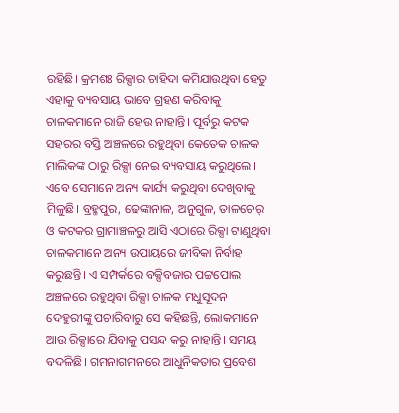ରହିଛି। କ୍ରମଶଃ ରିକ୍ସାର ଚାହିଦା କମିଯାଉଥିବା ହେତୁ ଏହାକୁ ବ୍ୟବସାୟ ଭାବେ ଗ୍ରହଣ କରିବାକୁ ଚାଳକମାନେ ରାଜି ହେଉ ନାହାନ୍ତି। ପୂର୍ବରୁ କଟକ ସହରର ବସ୍ତି ଅଞ୍ଚଳରେ ରହୁଥିବା କେତେକ ଚାଳକ ମାଲିକଙ୍କ ଠାରୁ ରିକ୍ସା ନେଇ ବ୍ୟବସାୟ କରୁଥିଲେ। ଏବେ ସେମାନେ ଅନ୍ୟ କାର୍ଯ୍ୟ କରୁଥିବା ଦେଖିବାକୁ ମିଳୁଛି। ବ୍ରହ୍ମପୁର, ଢେଙ୍କାନାଳ, ଅନୁଗୁଳ, ତାଳଚେର୍‌‌ ଓ କଟକର ଗ୍ରାମାଞ୍ଚଳରୁ ଆସି ଏଠାରେ ରିକ୍ସା ଟାଣୁଥିବା ଚାଳକମାନେ ଅନ୍ୟ ଉପାୟରେ ଜୀବିକା ନିର୍ବାହ କରୁଛନ୍ତି। ଏ ସମ୍ପର୍କରେ ବକ୍ସିବଜାର ପଟ୍ଟପୋଲ ଅଞ୍ଚଳରେ ରହୁଥିବା ରିକ୍ସା ଚାଳକ ମଧୁସୂଦନ ଦେହୁରୀଙ୍କୁ ପଚାରିବାରୁ ସେ କହିଛନ୍ତି, ଲୋକମାନେ ଆଉ ରିକ୍ସାରେ ଯିବାକୁ ପସନ୍ଦ କରୁ ନାହାନ୍ତି। ସମୟ ବଦଳିଛି। ଗମନାଗମନରେ ଆଧୁନିକତାର ପ୍ରବେଶ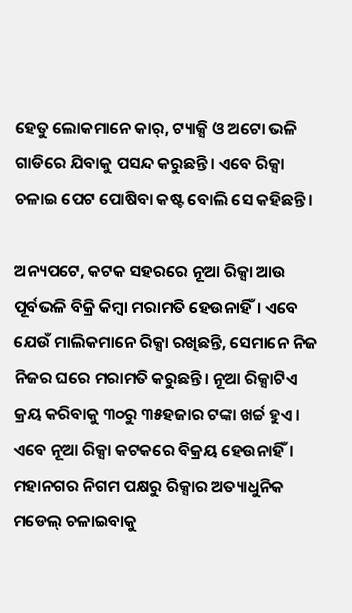ହେତୁ ଲୋକମାନେ କାର୍‌‌, ଟ୍ୟାକ୍ସି ଓ ଅଟୋ ଭଳି ଗାଡିରେ ଯିବାକୁ ପସନ୍ଦ କରୁଛନ୍ତି। ଏବେ ରିକ୍ସା ଚଳାଇ ପେଟ ପୋଷିବା କଷ୍ଟ ବୋଲି ସେ କହିଛନ୍ତି।

ଅନ୍ୟପଟେ, କଟକ ସହରରେ ନୂଆ ରିକ୍ସା ଆଉ ପୂର୍ବଭଳି ବିକ୍ରି କିମ୍ବା ମରାମତି ହେଉନାହିଁ। ଏବେ ଯେଉଁ ମାଲିକମାନେ ରିକ୍ସା ରଖିଛନ୍ତି, ସେମାନେ ନିଜ ନିଜର ଘରେ ମରାମତି କରୁଛନ୍ତି। ନୂଆ ରିକ୍ସାଟିଏ କ୍ରୟ କରିବାକୁ ୩୦ରୁ ୩୫ହଜାର ଟଙ୍କା ଖର୍ଚ୍ଚ ହୁଏ। ଏବେ ନୂଆ ରିକ୍ସା କଟକରେ ବିକ୍ରୟ ହେଉନାହିଁ। ମହାନଗର ନିଗମ ପକ୍ଷରୁ ରିକ୍ସାର ଅତ୍ୟାଧୁନିକ ମଡେଲ୍‌‌ ଚଳାଇବାକୁ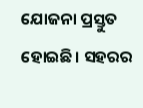ଯୋଜନା ପ୍ରସ୍ତୁତ ହୋଇଛି। ସହରର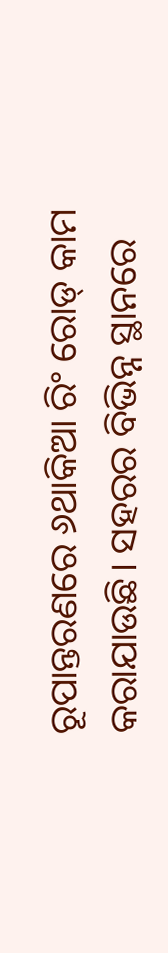ରୂପାନ୍ତରଣରେ ୬ଥାକିଆ ରିଂ ରୋଡ୍‌‌ କାମ କରାଯାଉଛି। ସହରର ବିଭିନ୍ନ ସ୍ଥାନରେ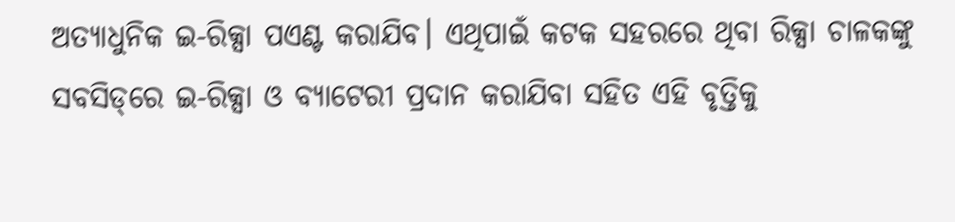ଅତ୍ୟାଧୁନିକ ଇ-ରିକ୍ସା ପଏଣ୍ଟ କରାଯିବ। ଏଥିପାଇଁ କଟକ ସହରରେ ଥିବା ରିକ୍ସା ଚାଳକଙ୍କୁ ସବସିଡ୍‌‌ରେ ଇ-ରିକ୍ସା ଓ ବ୍ୟାଟେରୀ ପ୍ରଦାନ କରାଯିବା ସହିତ ଏହି ବୃତ୍ତିକୁ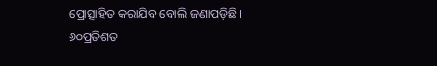ପ୍ରୋତ୍ସାହିତ କରାଯିବ ବୋଲି ଜଣାପଡ଼ିଛି। ୬୦ପ୍ରତିଶତ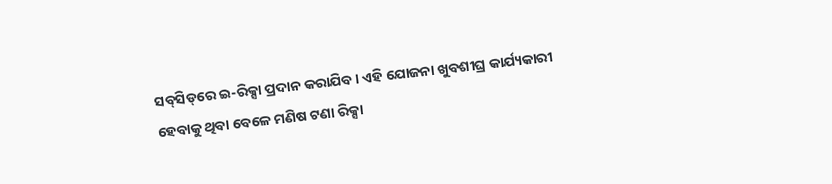ସବ୍‌‌ସିଡ୍‌‌ରେ ଇ-ରିକ୍ସା ପ୍ରଦାନ କରାଯିବ। ଏହି ଯୋଜନା ଖୁବଶୀଘ୍ର କାର୍ଯ୍ୟକାରୀ ହେବାକୁ ଥିବା ବେଳେ ମଣିଷ ଟଣା ରିକ୍ସା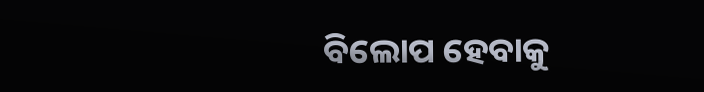ବିଲୋପ ହେବାକୁ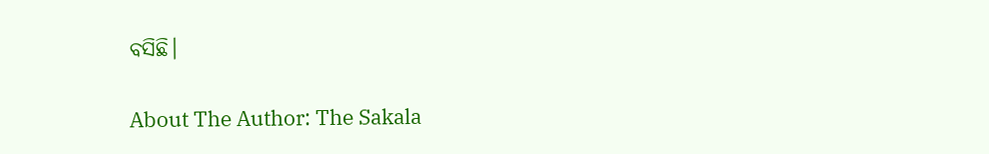ବସିଛି।

About The Author: The Sakala